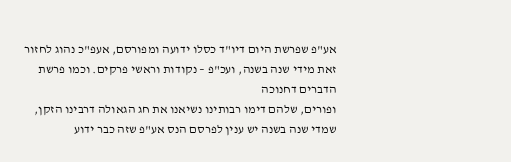אע"פ שפרשת היום דיו"ד כסלו ידועה ומפורסם, אעפ"כ נהוג לחזור זאת מידי שנה בשנה, ועכ"פ – נקודות וראשי פרקים. וכמו פרשת הדברים דחנוכה
ופורים, שלהם דימו רבותינו נשיאנו את חג הגאולה דרבינו הזקן, שמדי שנה בשנה יש ענין לפרסם הנס אע"פ שזה כבר ידוע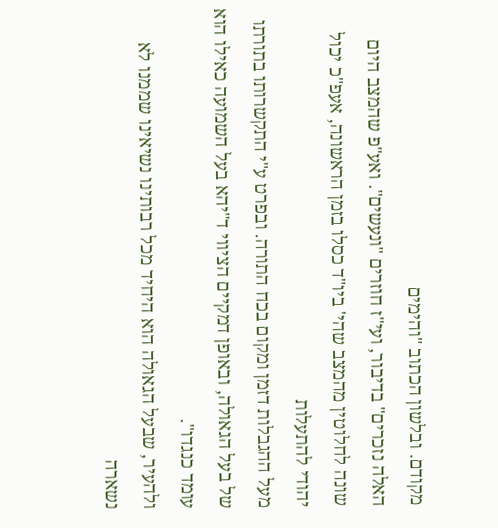מקודם. ובלשון הכתוב "והימים
האלה נזכרים" בדיבור, ועי"ז חוזרים "ונעשים". ואע"פ שהמצב היום שונה לחלוטין מהמצב שהי' ביו"ד כסלו בזמן הראשונה, אעפ"כ יכול יהודי להתעלות
מעל ההגבלות דזמן ומקום בכח התורה. ובפרט ע"י התקשרותו בתורתו של בעל הגאולה, ובאופן דמקיים הציווי ד"יהא בעל השמועה כאילו הוא עומד כנגדו".
ולהעיר, שבעל הגאולה הוא היחיד מכל רבותינו נשיאינו שממנו לא נשארה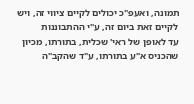תמונה, ואעפ"כ יכולים לקיים ציווי זה, ויש לקיים זאת ביום זה, ע"י ההתבוננות
עד לאופן של ראי' שכלית, בתורתו, מכיון שהכניס א"ע בתורתו, ע"ד שהקב"ה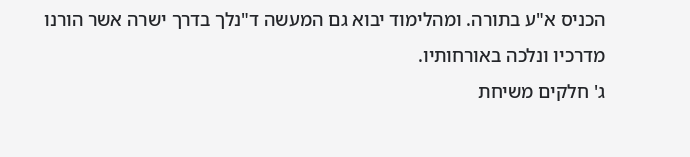הכניס א"ע בתורה. ומהלימוד יבוא גם המעשה ד"נלך בדרך ישרה אשר הורנו
מדרכיו ונלכה באורחותיו.
ג' חלקים משיחת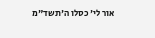אור לי' כסלו ה'תשד"מ